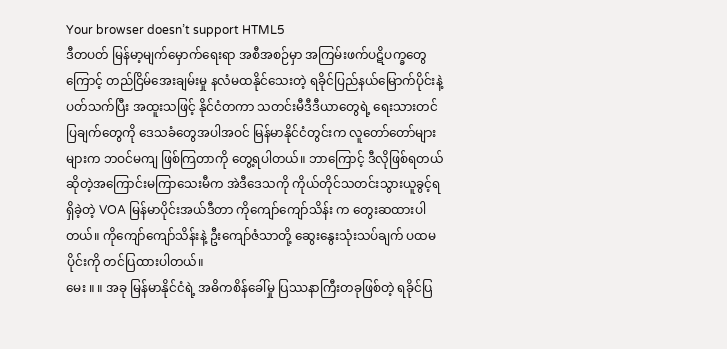Your browser doesn’t support HTML5
ဒီတပတ် မြန်မာ့မျက်မှောက်ရေးရာ အစီအစဉ်မှာ အကြမ်းဖက်ပဋိပက္ခတွေကြောင့် တည်ငြိမ်အေးချမ်းမှု နလံမထနိုင်သေးတဲ့ ရခိုင်ပြည်နယ်မြောက်ပိုင်းနဲ့ ပတ်သက်ပြီး အထူးသဖြင့် နိုင်ငံတကာ သတင်းမီဒီဒီယာတွေရဲ့ ရေးသားတင်ပြချက်တွေကို ဒေသခံတွေအပါအဝင် မြန်မာနိုင်ငံတွင်းက လူတော်တော်များများက ဘဝင်မကျ ဖြစ်ကြတာကို တွေ့ရပါတယ်။ ဘာကြောင့် ဒီလိုဖြစ်ရတယ်ဆိုတဲ့အကြောင်းမကြာသေးမီက အဲဒီဒေသကို ကိုယ်တိုင်သတင်းသွားယူခွင့်ရရှိခဲ့တဲ့ VOA မြန်မာပိုင်းအယ်ဒီတာ ကိုကျော်ကျော်သိန်း က တွေးဆထားပါတယ်။ ကိုကျော်ကျော်သိန်းနဲ့ ဦးကျော်ဇံသာတို့ ဆွေးနွေးသုံးသပ်ချက် ပထမပိုင်းကို တင်ပြထားပါတယ်။
မေး ။ ။ အခု မြန်မာနိုင်ငံရဲ့ အဓိကစိန်ခေါ်မှု ပြဿနာကြီးတခုဖြစ်တဲ့ ရခိုင်ပြ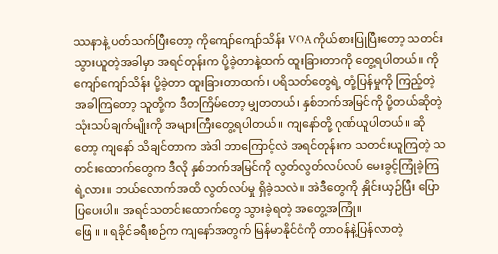ဿနာနဲ့ ပတ်သက်ပြီးတော့ ကိုကျော်ကျော်သိန်း VOA ကိုယ်စားပြုပြီးတော့ သတင်းသွားယူတဲ့အခါမှာ အရင်တုန်းက ပို့ခဲ့တာနဲ့ထက် ထူးခြားတာကို တွေ့ရပါတယ်။ ကိုကျော်ကျော်သိန်း ပို့ခဲ့တာ ထူးခြားတာထက်၊ ပရိသတ်တွေရဲ့ တုံ့ပြန်မှုကို ကြည့်တဲ့အခါကြတော့ သူတို့က ဒီတကြိမ်တော့ မျှတတယ်၊ နှစ်ဘက်အမြင်ကို ပို့တယ်ဆိုတဲ့ သုံးသပ်ချက်မျိုးကို အများကြီးတွေ့ရပါတယ်။ ကျနော်တို့ ဂုဏ်ယူပါတယ်။ ဆိုတော့ ကျနော် သိချင်တာက အဲဒါ ဘာကြောင့်လဲ အရင်တုန်းက သတင်းယူကြတဲ့ သတင်းထောက်တွေက ဒီလို နှစ်ဘက်အမြင်ကို လွတ်လွတ်လပ်လပ် မေးခွင့်ကြုံခဲ့ကြရဲ့လား။ ဘယ်လောက်အထိ လွတ်လပ်မှု ရှိခဲ့သလဲ။ အဲဒီတွေကို နှိုင်းယှဉ်ပြီး ပြောပြပေးပါ။ အရင်သတင်းထောက်တွေ သွားခဲ့ရတဲ့ အတွေ့အကြုံ။
ဖြေ ။ ။ ရခိုင်ခရီးစဉ်က ကျနော်အတွက် မြန်မာနိုင်ငံကို တာဝန်နဲ့ပြန်လာတဲ့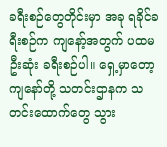ခရီးစဉ်တွေတိုင်းမှာ အခု ရခိုင်ခရီးစဉ်က ကျနော့်အတွက် ပထမဦးဆုံး ခရီးစဉ်ပါ။ ရှေ့မှာတော့ ကျနော်တို့ သတင်းဌာနက သတင်းထောက်တွေ သွား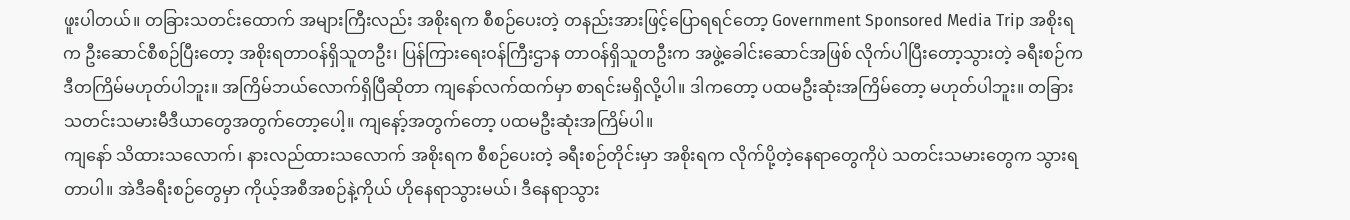ဖူးပါတယ်။ တခြားသတင်းထောက် အများကြီးလည်း အစိုးရက စီစဉ်ပေးတဲ့ တနည်းအားဖြင့်ပြောရရင်တော့ Government Sponsored Media Trip အစိုးရက ဦးဆောင်စီစဉ်ပြီးတော့ အစိုးရတာဝန်ရှိသူတဦး၊ ပြန်ကြားရေးဝန်ကြီးဌာန တာဝန်ရှိသူတဦးက အဖွဲ့ခေါင်းဆောင်အဖြစ် လိုက်ပါပြီးတော့သွားတဲ့ ခရီးစဉ်က ဒီတကြိမ်မဟုတ်ပါဘူး။ အကြိမ်ဘယ်လောက်ရှိပြီဆိုတာ ကျနော်လက်ထက်မှာ စာရင်းမရှိလို့ပါ။ ဒါကတော့ ပထမဦးဆုံးအကြိမ်တော့ မဟုတ်ပါဘူး။ တခြားသတင်းသမားမီဒီယာတွေအတွက်တော့ပေါ့။ ကျနော့်အတွက်တော့ ပထမဦးဆုံးအကြိမ်ပါ။
ကျနော် သိထားသလောက်၊ နားလည်ထားသလောက် အစိုးရက စီစဉ်ပေးတဲ့ ခရီးစဉ်တိုင်းမှာ အစိုးရက လိုက်ပို့တဲ့နေရာတွေကိုပဲ သတင်းသမားတွေက သွားရတာပါ။ အဲဒီခရီးစဉ်တွေမှာ ကိုယ့်အစီအစဉ်နဲ့ကိုယ် ဟိုနေရာသွားမယ်၊ ဒီနေရာသွား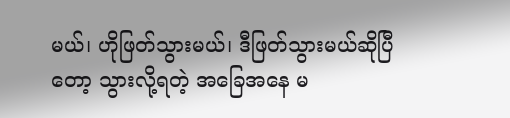မယ်၊ ဟိုဖြတ်သွားမယ်၊ ဒီဖြတ်သွားမယ်ဆိုပြီတော့ သွားလို့ရတဲ့ အခြေအနေ မ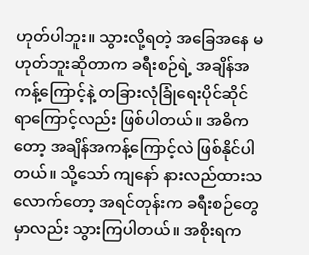ဟုတ်ပါဘူး။ သွားလို့ရတဲ့ အခြေအနေ မဟုတ်ဘူးဆိုတာက ခရီးစဉ်ရဲ့ အချိန်အကန့်ကြောင့်နဲ့ တခြားလုံခြုံရေးပိုင်ဆိုင်ရာကြောင့်လည်း ဖြစ်ပါတယ်။ အဓိကတော့ အချိန်အကန့်ကြောင့်လဲ ဖြစ်နိုင်ပါတယ်။ သို့သော် ကျနော် နားလည်ထားသလောက်တော့ အရင်တုန်းက ခရီးစဉ်တွေမှာလည်း သွားကြပါတယ်။ အစိုးရက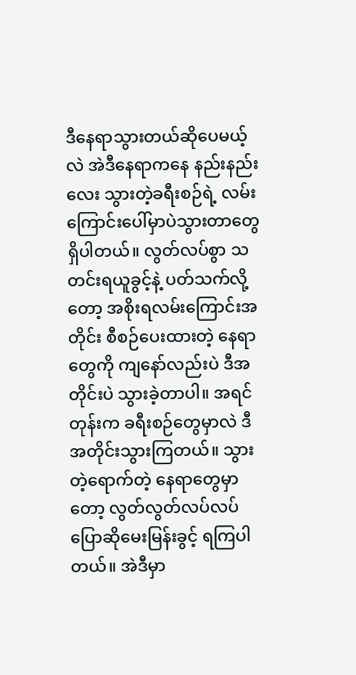ဒီနေရာသွားတယ်ဆိုပေမယ့်လဲ အဲဒီနေရာကနေ နည်းနည်းလေး သွားတဲ့ခရီးစဉ်ရဲ့ လမ်းကြောင်းပေါ်မှာပဲသွားတာတွေ ရှိပါတယ်။ လွတ်လပ်စွာ သတင်းရယူခွင့်နဲ့ ပတ်သက်လို့တော့ အစိုးရလမ်းကြောင်းအတိုင်း စီစဉ်ပေးထားတဲ့ နေရာတွေကို ကျနော်လည်းပဲ ဒီအတိုင်းပဲ သွားခဲ့တာပါ။ အရင်တုန်းက ခရီးစဉ်တွေမှာလဲ ဒီအတိုင်းသွားကြတယ်။ သွားတဲ့ရောက်တဲ့ နေရာတွေမှာတော့ လွတ်လွတ်လပ်လပ် ပြောဆိုမေးမြန်းခွင့် ရကြပါတယ်။ အဲဒီမှာ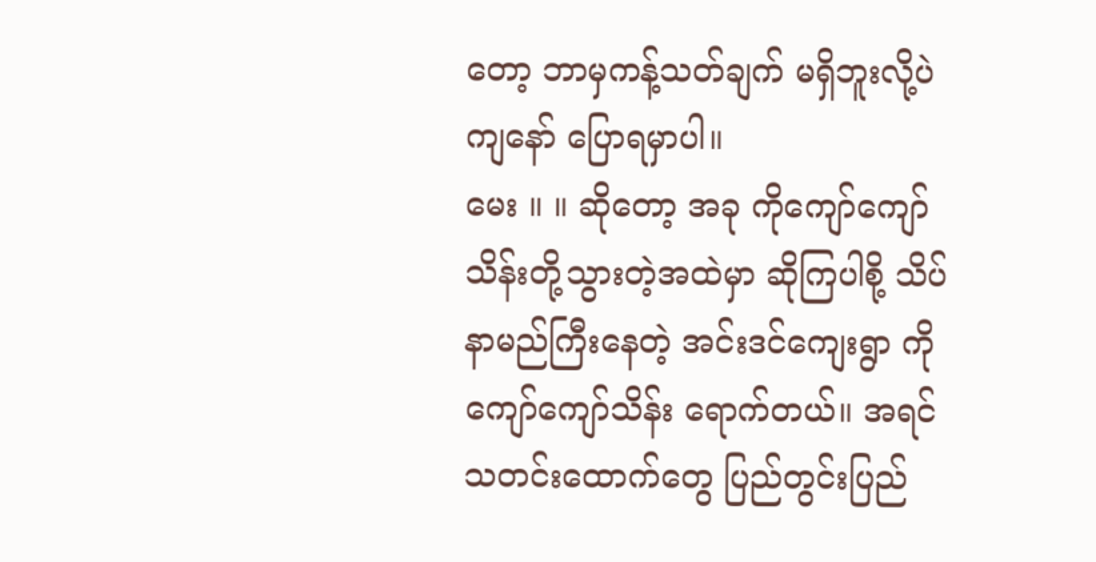တော့ ဘာမှကန့်သတ်ချက် မရှိဘူးလို့ပဲ ကျနော် ပြောရမှာပါ။
မေး ။ ။ ဆိုတော့ အခု ကိုကျော်ကျော်သိန်းတို့သွားတဲ့အထဲမှာ ဆိုကြပါစို့ သိပ်နာမည်ကြီးနေတဲ့ အင်းဒင်ကျေးရွာ ကိုကျော်ကျော်သိန်း ရောက်တယ်။ အရင်သတင်းထောက်တွေ ပြည်တွင်းပြည်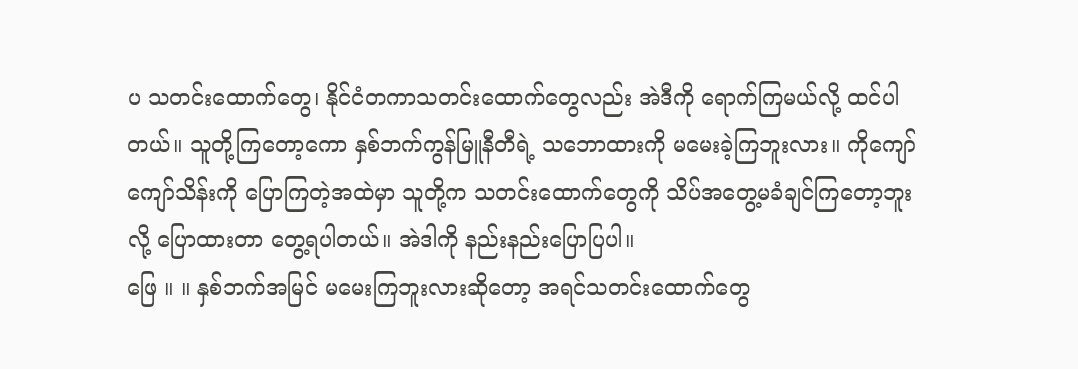ပ သတင်းထောက်တွေ၊ နိုင်ငံတကာသတင်းထောက်တွေလည်း အဲဒီကို ရောက်ကြမယ်လို့ ထင်ပါတယ်။ သူတို့ကြတော့ကော နှစ်ဘက်ကွန်မြူနီတီရဲ့ သဘောထားကို မမေးခဲ့ကြဘူးလား။ ကိုကျော်ကျော်သိန်းကို ပြောကြတဲ့အထဲမှာ သူတို့က သတင်းထောက်တွေကို သိပ်အတွေ့မခံချင်ကြတော့ဘူးလို့ ပြောထားတာ တွေ့ရပါတယ်။ အဲဒါကို နည်းနည်းပြောပြပါ။
ဖြေ ။ ။ နှစ်ဘက်အမြင် မမေးကြဘူးလားဆိုတော့ အရင်သတင်းထောက်တွေ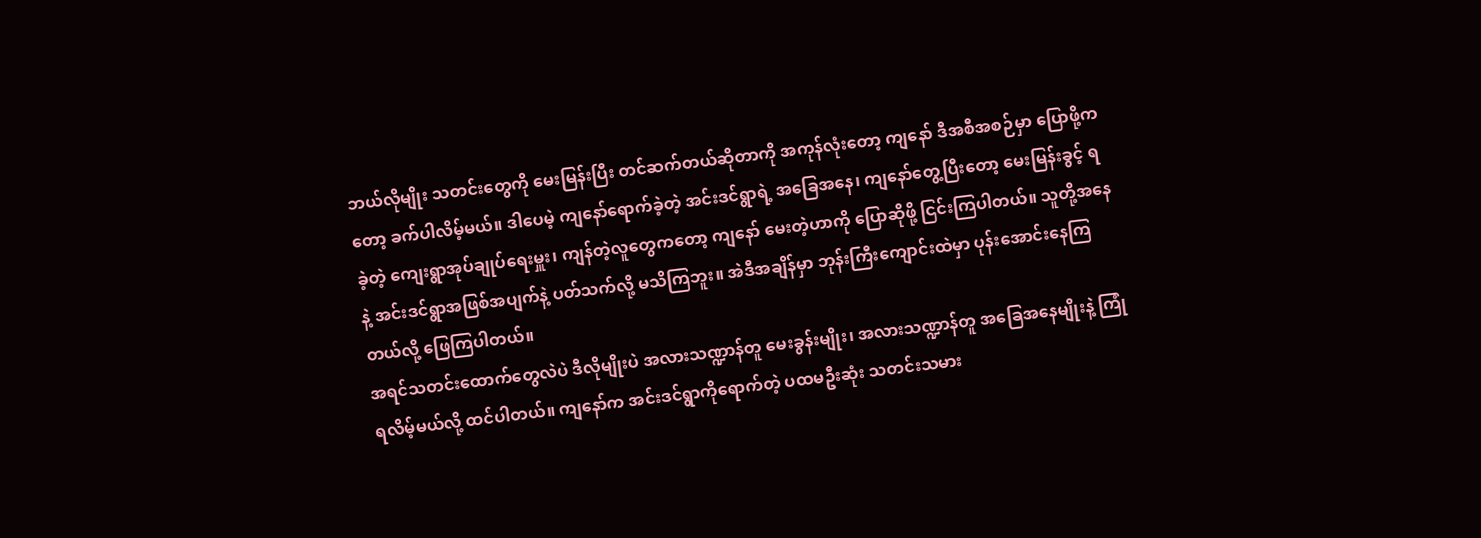ဘယ်လိုမျိုး သတင်းတွေကို မေးမြန်းပြီး တင်ဆက်တယ်ဆိုတာကို အကုန်လုံးတော့ ကျနော် ဒီအစီအစဉ်မှာ ပြောဖို့ကတော့ ခက်ပါလိမ့်မယ်။ ဒါပေမဲ့ ကျနော်ရောက်ခဲ့တဲ့ အင်းဒင်ရွာရဲ့ အခြေအနေ၊ ကျနော်တွေ့ပြီးတော့ မေးမြန်းခွင့် ရခဲ့တဲ့ ကျေးရွာအုပ်ချုပ်ရေးမှူး၊ ကျန်တဲ့လူတွေကတော့ ကျနော် မေးတဲ့ဟာကို ပြောဆိုဖို့ ငြင်းကြပါတယ်။ သူတို့အနေနဲ့ အင်းဒင်ရွာအဖြစ်အပျက်နဲ့ ပတ်သက်လို့ မသိကြဘူး။ အဲဒီအချိန်မှာ ဘုန်းကြီးကျောင်းထဲမှာ ပုန်းအောင်းနေကြတယ်လို့ ဖြေကြပါတယ်။
အရင်သတင်းထောက်တွေလဲပဲ ဒီလိုမျိုးပဲ အလားသဏ္ဍာန်တူ မေးခွန်းမျိုး၊ အလားသဏ္ဍာန်တူ အခြေအနေမျိုးနဲ့ ကြုံရလိမ့်မယ်လို့ ထင်ပါတယ်။ ကျနော်က အင်းဒင်ရွာကိုရောက်တဲ့ ပထမဦးဆုံး သတင်းသမား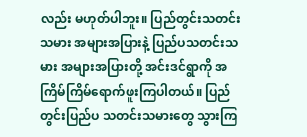လည်း မဟုတ်ပါဘူး။ ပြည်တွင်းသတင်းသမား အများအပြားနဲ့ ပြည်ပသတင်းသမား အများအပြားတို့ အင်းဒင်ရွာကို အကြိမ်ကြိမ်ရောက်ဖူးကြပါတယ်။ ပြည်တွင်းပြည်ပ သတင်းသမားတွေ သွားကြ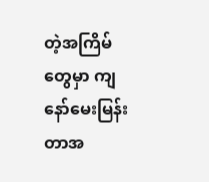တဲ့အကြိမ်တွေမှာ ကျနော်မေးမြန်းတာအ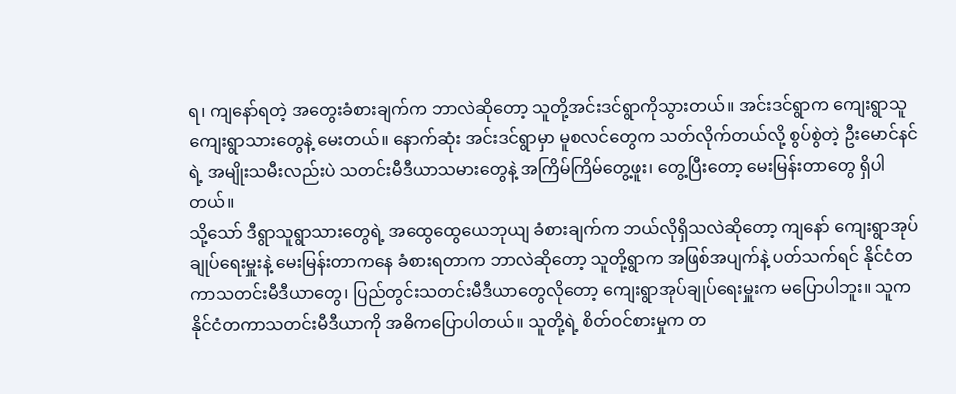ရ၊ ကျနော်ရတဲ့ အတွေးခံစားချက်က ဘာလဲဆိုတော့ သူတို့အင်းဒင်ရွာကိုသွားတယ်။ အင်းဒင်ရွာက ကျေးရွာသူကျေးရွာသားတွေနဲ့ မေးတယ်။ နောက်ဆုံး အင်းဒင်ရွာမှာ မူစလင်တွေက သတ်လိုက်တယ်လို့ စွပ်စွဲတဲ့ ဦးမောင်နင်ရဲ့ အမျိုးသမီးလည်းပဲ သတင်းမီဒီယာသမားတွေနဲ့ အကြိမ်ကြိမ်တွေ့ဖူး၊ တွေ့ပြီးတော့ မေးမြန်းတာတွေ ရှိပါတယ်။
သို့သော် ဒီရွာသူရွာသားတွေရဲ့ အထွေထွေယေဘုယျ ခံစားချက်က ဘယ်လိုရှိသလဲဆိုတော့ ကျနော် ကျေးရွာအုပ်ချုပ်ရေးမှူးနဲ့ မေးမြန်းတာကနေ ခံစားရတာက ဘာလဲဆိုတော့ သူတို့ရွာက အဖြစ်အပျက်နဲ့ ပတ်သက်ရင် နိုင်ငံတကာသတင်းမီဒီယာတွေ၊ ပြည်တွင်းသတင်းမီဒီယာတွေလိုတော့ ကျေးရွာအုပ်ချုပ်ရေးမှူးက မပြောပါဘူး။ သူက နိုင်ငံတကာသတင်းမီဒီယာကို အဓိကပြောပါတယ်။ သူတို့ရဲ့ စိတ်ဝင်စားမှုက တ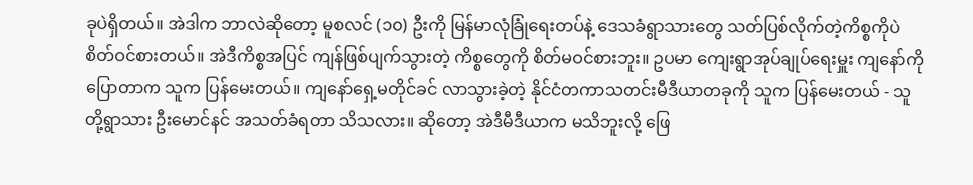ခုပဲရှိတယ်။ အဲဒါက ဘာလဲဆိုတော့ မူစလင် (၁၀) ဦးကို မြန်မာလုံခြုံရေးတပ်နဲ့ ဒေသခံရွာသားတွေ သတ်ပြစ်လိုက်တဲ့ကိစ္စကိုပဲ စိတ်ဝင်စားတယ်။ အဲဒီကိစ္စအပြင် ကျန်ဖြစ်ပျက်သွားတဲ့ ကိစ္စတွေကို စိတ်မဝင်စားဘူး။ ဥပမာ ကျေးရွာအုပ်ချုပ်ရေးမှူး ကျနော်ကို ပြောတာက သူက ပြန်မေးတယ်။ ကျနော်ရှေ့မတိုင်ခင် လာသွားခဲ့တဲ့ နိုင်ငံတကာသတင်းမီဒီယာတခုကို သူက ပြန်မေးတယ် - သူတို့ရွာသား ဦးမောင်နင် အသတ်ခံရတာ သိသလား။ ဆိုတော့ အဲဒီမီဒီယာက မသိဘူးလို့ ဖြေ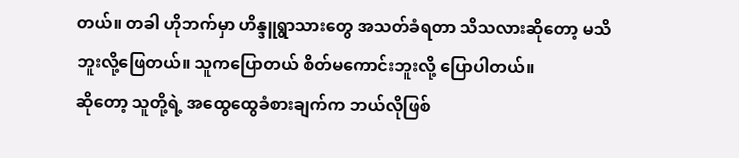တယ်။ တခါ ဟိုဘက်မှာ ဟိန္ဒူရွာသားတွေ အသတ်ခံရတာ သိသလားဆိုတော့ မသိဘူးလို့ဖြေတယ်။ သူကပြောတယ် စိတ်မကောင်းဘူးလို့ ပြောပါတယ်။
ဆိုတော့ သူတို့ရဲ့ အထွေထွေခံစားချက်က ဘယ်လိုဖြစ်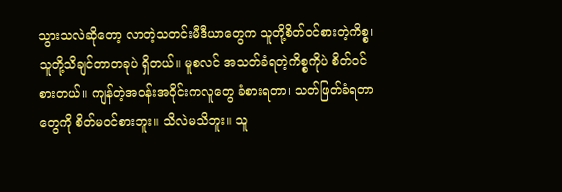သွားသလဲဆိုတော့ လာတဲ့သတင်းမီဒီယာတွေက သူတို့စိတ်ဝင်စားတဲ့ကိစ္စ၊ သူတို့သိချင်တာတခုပဲ ရှိတယ်။ မူစလင် အသတ်ခံရတဲ့ကိစ္စကိုပဲ စိတ်ဝင်စားတယ်။ ကျန်တဲ့အဝန်းအဝိုင်းကလူတွေ ခံစားရတာ၊ သတ်ဖြတ်ခံရတာတွေကို စိတ်မဝင်စားဘူး။ သိလဲမသိဘူး။ သူ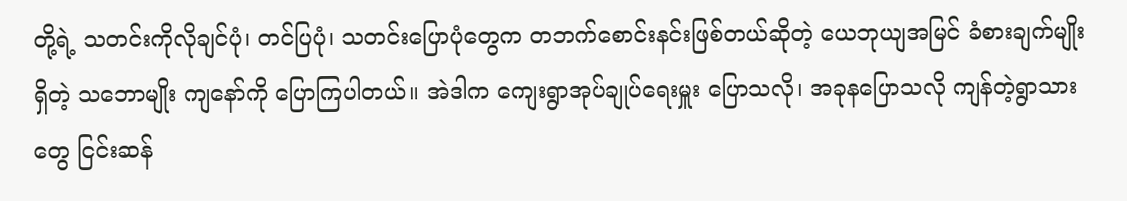တို့ရဲ့ သတင်းကိုလိုချင်ပုံ၊ တင်ပြပုံ၊ သတင်းပြောပုံတွေက တဘက်စောင်းနင်းဖြစ်တယ်ဆိုတဲ့ ယေဘုယျအမြင် ခံစားချက်မျိုးရှိတဲ့ သဘောမျိုး ကျနော်ကို ပြောကြပါတယ်။ အဲဒါက ကျေးရွာအုပ်ချုပ်ရေးမှူး ပြောသလို၊ အခုနပြောသလို ကျန်တဲ့ရွာသားတွေ ငြင်းဆန်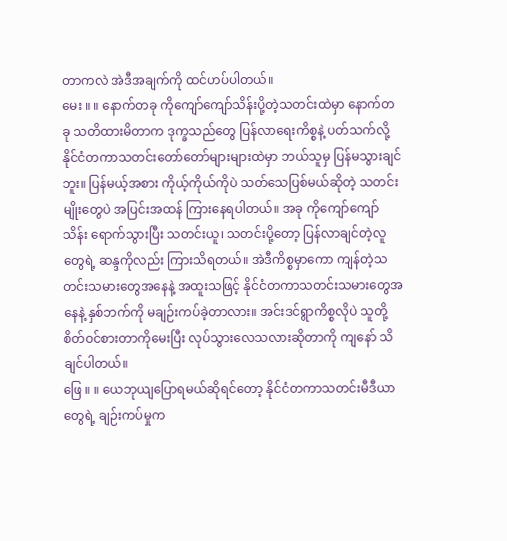တာကလဲ အဲဒီအချက်ကို ထင်ဟပ်ပါတယ်။
မေး ။ ။ နောက်တခု ကိုကျော်ကျော်သိန်းပို့တဲ့သတင်းထဲမှာ နောက်တခု သတိထားမိတာက ဒုက္ခသည်တွေ ပြန်လာရေးကိစ္စနဲ့ ပတ်သက်လို့ နိုင်ငံတကာသတင်းတော်တော်များများထဲမှာ ဘယ်သူမှ ပြန်မသွားချင်ဘူး။ ပြန်မယ့်အစား ကိုယ့်ကိုယ်ကိုပဲ သတ်သေပြစ်မယ်ဆိုတဲ့ သတင်းမျိုးတွေပဲ အပြင်းအထန် ကြားနေရပါတယ်။ အခု ကိုကျော်ကျော်သိန်း ရောက်သွားပြီး သတင်းယူ၊ သတင်းပို့တော့ ပြန်လာချင်တဲ့လူတွေရဲ့ ဆန္ဒကိုလည်း ကြားသိရတယ်။ အဲဒီကိစ္စမှာကော ကျန်တဲ့သတင်းသမားတွေအနေနဲ့ အထူးသဖြင့် နိုင်ငံတကာသတင်းသမားတွေအနေနဲ့ နှစ်ဘက်ကို မချဉ်းကပ်ခဲ့တာလား။ အင်းဒင်ရွာကိစ္စလိုပဲ သူတို့စိတ်ဝင်စားတာကိုမေးပြီး လုပ်သွားလေသလားဆိုတာကို ကျနော် သိချင်ပါတယ်။
ဖြေ ။ ။ ယေဘုယျပြောရမယ်ဆိုရင်တော့ နိုင်ငံတကာသတင်းမီဒီယာတွေရဲ့ ချဉ်းကပ်မှုက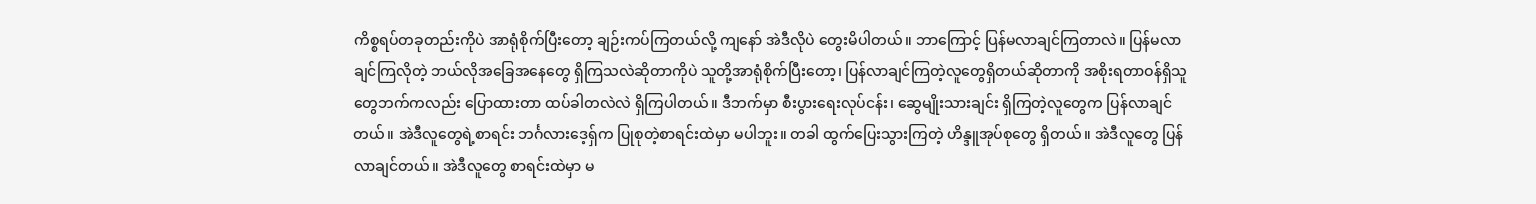ကိစ္စရပ်တခုတည်းကိုပဲ အာရုံစိုက်ပြီးတော့ ချဉ်းကပ်ကြတယ်လို့ ကျနော် အဲဒီလိုပဲ တွေးမိပါတယ်။ ဘာကြောင့် ပြန်မလာချင်ကြတာလဲ။ ပြန်မလာချင်ကြလိုတဲ့ ဘယ်လိုအခြေအနေတွေ ရှိကြသလဲဆိုတာကိုပဲ သူတို့အာရုံစိုက်ပြီးတော့၊ ပြန်လာချင်ကြတဲ့လူတွေရှိတယ်ဆိုတာကို အစိုးရတာဝန်ရှိသူတွေဘက်ကလည်း ပြောထားတာ ထပ်ခါတလဲလဲ ရှိကြပါတယ်။ ဒီဘက်မှာ စီးပွားရေးလုပ်ငန်း၊ ဆွေမျိုးသားချင်း ရှိကြတဲ့လူတွေက ပြန်လာချင်တယ်။ အဲဒီလူတွေရဲ့စာရင်း ဘင်္ဂလားဒေ့ရှ်က ပြုစုတဲ့စာရင်းထဲမှာ မပါဘူး။ တခါ ထွက်ပြေးသွားကြတဲ့ ဟိန္ဒူအုပ်စုတွေ ရှိတယ်။ အဲဒီလူတွေ ပြန်လာချင်တယ်။ အဲဒီလူတွေ စာရင်းထဲမှာ မ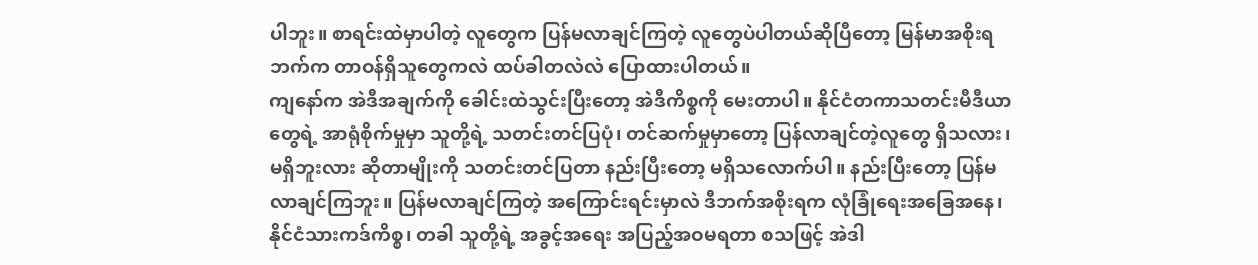ပါဘူး။ စာရင်းထဲမှာပါတဲ့ လူတွေက ပြန်မလာချင်ကြတဲ့ လူတွေပဲပါတယ်ဆိုပြီတော့ မြန်မာအစိုးရဘက်က တာဝန်ရှိသူတွေကလဲ ထပ်ခါတလဲလဲ ပြောထားပါတယ်။
ကျနော်က အဲဒီအချက်ကို ခေါင်းထဲသွင်းပြီးတော့ အဲဒီကိစ္စကို မေးတာပါ။ နိုင်ငံတကာသတင်းမီဒီယာတွေရဲ့ အာရုံစိုက်မှုမှာ သူတို့ရဲ့ သတင်းတင်ပြပုံ၊ တင်ဆက်မှုမှာတော့ ပြန်လာချင်တဲ့လူတွေ ရှိသလား၊ မရှိဘူးလား ဆိုတာမျိုးကို သတင်းတင်ပြတာ နည်းပြီးတော့ မရှိသလောက်ပါ။ နည်းပြီးတော့ ပြန်မလာချင်ကြဘူး။ ပြန်မလာချင်ကြတဲ့ အကြောင်းရင်းမှာလဲ ဒီဘက်အစိုးရက လုံခြုံရေးအခြေအနေ၊ နိုင်ငံသားကဒ်ကိစ္စ၊ တခါ သူတို့ရဲ့ အခွင့်အရေး အပြည့်အဝမရတာ စသဖြင့် အဲဒါ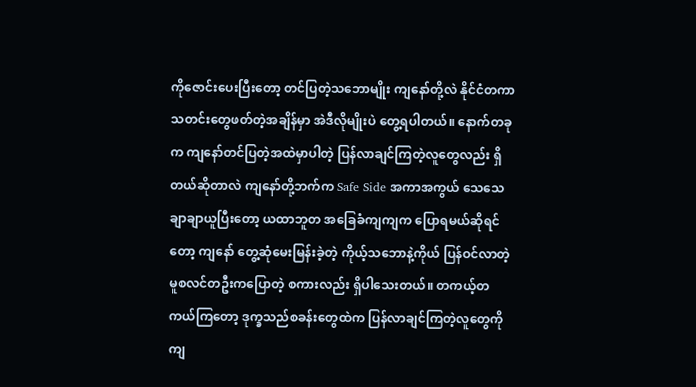ကိုဇောင်းပေးပြီးတော့ တင်ပြတဲ့သဘောမျိုး ကျနော်တို့လဲ နိုင်ငံတကာသတင်းတွေဖတ်တဲ့အချိန်မှာ အဲဒီလိုမျိုးပဲ တွေ့ရပါတယ်။ နောက်တခုက ကျနော်တင်ပြတဲ့အထဲမှာပါတဲ့ ပြန်လာချင်ကြတဲ့လူတွေလည်း ရှိတယ်ဆိုတာလဲ ကျနော်တို့ဘက်က Safe Side အကာအကွယ် သေသေချာချာယူပြီးတော့ ယထာဘူတ အခြေခံကျကျက ပြောရမယ်ဆိုရင်တော့ ကျနော် တွေ့ဆုံမေးမြန်းခဲ့တဲ့ ကိုယ့်သဘောနဲ့ကိုယ် ပြန်ဝင်လာတဲ့ မူစလင်တဦးကပြောတဲ့ စကားလည်း ရှိပါသေးတယ်။ တကယ့်တကယ်ကြတော့ ဒုက္ခသည်စခန်းတွေထဲက ပြန်လာချင်ကြတဲ့လူတွေကို ကျ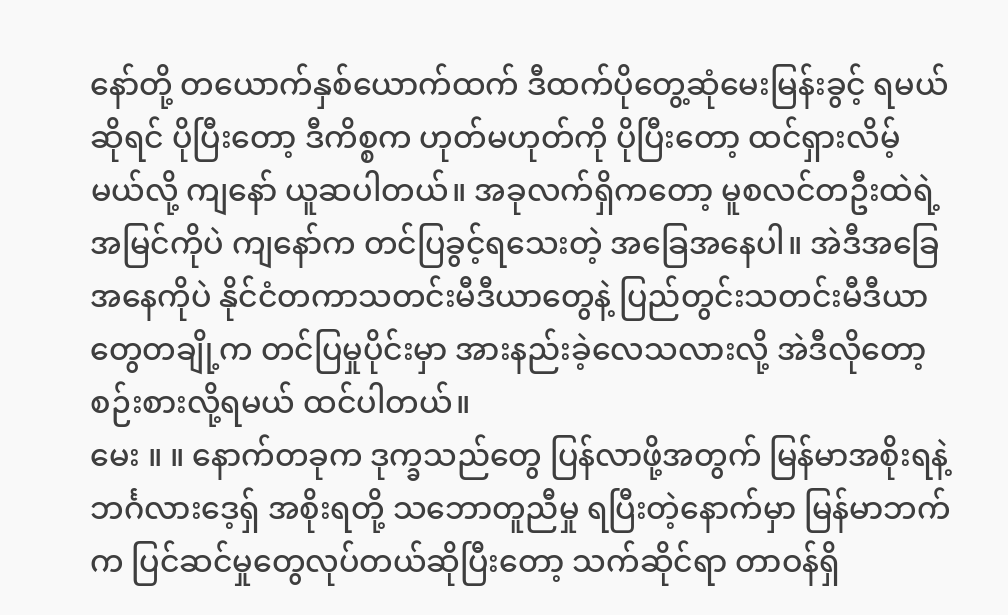နော်တို့ တယောက်နှစ်ယောက်ထက် ဒီထက်ပိုတွေ့ဆုံမေးမြန်းခွင့် ရမယ်ဆိုရင် ပိုပြီးတော့ ဒီကိစ္စက ဟုတ်မဟုတ်ကို ပိုပြီးတော့ ထင်ရှားလိမ့်မယ်လို့ ကျနော် ယူဆပါတယ်။ အခုလက်ရှိကတော့ မူစလင်တဦးထဲရဲ့အမြင်ကိုပဲ ကျနော်က တင်ပြခွင့်ရသေးတဲ့ အခြေအနေပါ။ အဲဒီအခြေအနေကိုပဲ နိုင်ငံတကာသတင်းမီဒီယာတွေနဲ့ ပြည်တွင်းသတင်းမီဒီယာတွေတချို့က တင်ပြမှုပိုင်းမှာ အားနည်းခဲ့လေသလားလို့ အဲဒီလိုတော့ စဉ်းစားလို့ရမယ် ထင်ပါတယ်။
မေး ။ ။ နောက်တခုက ဒုက္ခသည်တွေ ပြန်လာဖို့အတွက် မြန်မာအစိုးရနဲ့ ဘင်္ဂလားဒေ့ရှ် အစိုးရတို့ သဘောတူညီမှု ရပြီးတဲ့နောက်မှာ မြန်မာဘက်က ပြင်ဆင်မှုတွေလုပ်တယ်ဆိုပြီးတော့ သက်ဆိုင်ရာ တာဝန်ရှိ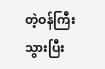တဲ့ဝန်ကြီး သွားပြီး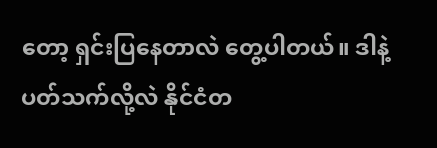တော့ ရှင်းပြနေတာလဲ တွေ့ပါတယ်။ ဒါနဲ့ပတ်သက်လို့လဲ နိုင်ငံတ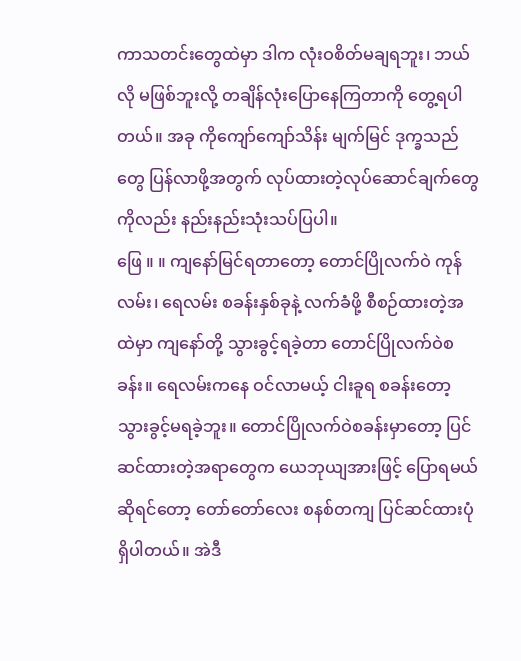ကာသတင်းတွေထဲမှာ ဒါက လုံးဝစိတ်မချရဘူး၊ ဘယ်လို မဖြစ်ဘူးလို့ တချိန်လုံးပြောနေကြတာကို တွေ့ရပါတယ်။ အခု ကိုကျော်ကျော်သိန်း မျက်မြင် ဒုက္ခသည်တွေ ပြန်လာဖို့အတွက် လုပ်ထားတဲ့လုပ်ဆောင်ချက်တွေကိုလည်း နည်းနည်းသုံးသပ်ပြပါ။
ဖြေ ။ ။ ကျနော်မြင်ရတာတော့ တောင်ပြိုလက်ဝဲ ကုန်လမ်း၊ ရေလမ်း စခန်းနှစ်ခုနဲ့ လက်ခံဖို့ စီစဉ်ထားတဲ့အထဲမှာ ကျနော်တို့ သွားခွင့်ရခဲ့တာ တောင်ပြိုလက်ဝဲစခန်း။ ရေလမ်းကနေ ဝင်လာမယ့် ငါးခူရ စခန်းတော့ သွားခွင့်မရခဲ့ဘူး။ တောင်ပြိုလက်ဝဲစခန်းမှာတော့ ပြင်ဆင်ထားတဲ့အရာတွေက ယေဘုယျအားဖြင့် ပြောရမယ်ဆိုရင်တော့ တော်တော်လေး စနစ်တကျ ပြင်ဆင်ထားပုံ ရှိပါတယ်။ အဲဒီ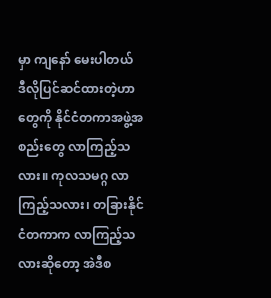မှာ ကျနော် မေးပါတယ် ဒီလိုပြင်ဆင်ထားတဲ့ဟာတွေကို နိုင်ငံတကာအဖွဲ့အစည်းတွေ လာကြည့်သလား။ ကုလသမဂ္ဂ လာကြည့်သလား၊ တခြားနိုင်ငံတကာက လာကြည့်သလားဆိုတော့ အဲဒီစ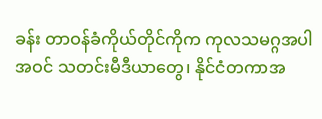ခန်း တာဝန်ခံကိုယ်တိုင်ကိုက ကုလသမဂ္ဂအပါအဝင် သတင်းမီဒီယာတွေ၊ နိုင်ငံတကာအ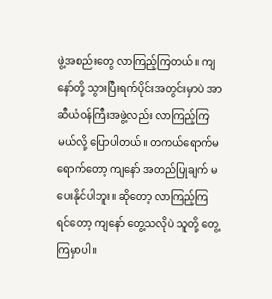ဖွဲ့အစည်းတွေ လာကြည့်ကြတယ်။ ကျနော်တို့ သွားပြီးရက်ပိုင်းအတွင်းမှာပဲ အာဆီယံဝန်ကြီးအဖွဲ့လည်း လာကြည့်ကြမယ်လို့ ပြောပါတယ်။ တကယ်ရောက်မရောက်တော့ ကျနော် အတည်ပြုချက် မပေးနိုင်ပါဘူး။ ဆိုတော့ လာကြည့်ကြရင်တော့ ကျနော် တွေ့သလိုပဲ သူတို့ တွေ့ကြမှာပါ။